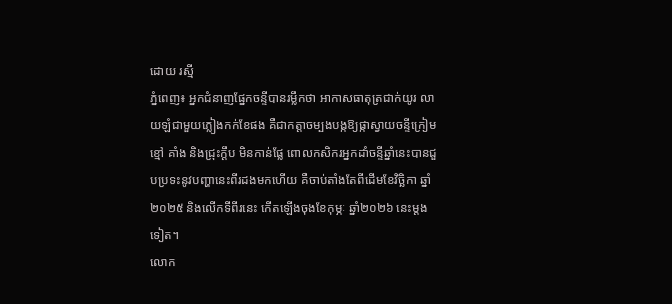ដោយ រស្មី
ភ្នំពេញ៖ អ្នកជំនាញផ្នែកចន្ទីបានរម្លឹកថា អាកាសធាតុត្រជាក់យូរ លាយឡំជាមួយភ្លៀងកក់ខែផង គឺជាកត្តាចម្បងបង្កឱ្យផ្កាស្វាយចន្ទីក្រៀមខ្មៅ គាំង និងជ្រុះក្ដឹប មិនកាន់ផ្លែ ពោលកសិករអ្នកដាំចន្ទីឆ្នាំនេះបានជួបប្រទះនូវបញ្ហានេះពីរដងមកហើយ គឺចាប់តាំងតែពីដើមខែវិច្ឆិកា ឆ្នាំ២០២៥ និងលើកទីពីរនេះ កើតឡើងចុងខែកុម្ភៈ ឆ្នាំ២០២៦ នេះម្តងទៀត។
លោក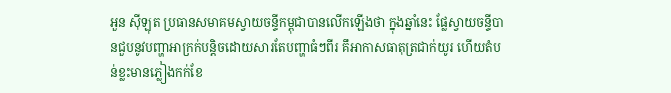អួន ស៊ីឡុត ប្រធានសមាគមស្វាយចន្ទីកម្ពុជាបានលើកឡើងថា ក្នុងឆ្នាំនេះ ផ្លែស្វាយចន្ទីបានជួបនូវបញ្ហាអាក្រក់បន្តិចដោយសារតែបញ្ហាធំៗពីរ គឹអាកាសធាតុត្រជាក់យូរ ហើយតំបន់ខ្លះមានភ្លៀងកក់ខែ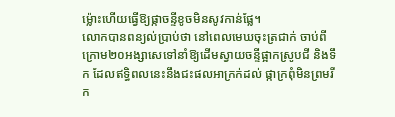ម្ល៉ោះហើយធ្វើឱ្យផ្កាចន្ទីខូចមិនសូវកាន់ផ្លែ។
លោកបានពន្យល់ប្រាប់ថា នៅពេលមេឃចុះត្រជាក់ ចាប់ពីក្រោម២០អង្សាសេទៅនាំឱ្យដើមស្វាយចន្ទីផ្អាកស្រូបជី និងទឹក ដែលឥទ្ធិពលនេះនឹងជះផលអាក្រក់ដល់ ផ្កាក្រពុំមិនព្រមរីក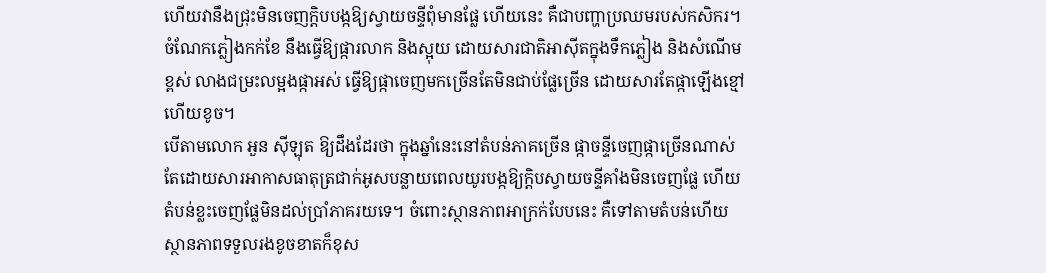ហើយវានឹងជ្រុះមិនចេញក្តិបបង្កឱ្យស្វាយចន្ទីពុំមានផ្លែ ហើយនេះ គឺជាបញ្ហាប្រឈមរបស់កសិករ។ ចំណែកភ្លៀងកក់ខែ នឹងធ្វើឱ្យផ្ការលាក និងស្អុយ ដោយសារជាតិអាស៊ីតក្នុងទឹកភ្លៀង និងសំណើមខ្ពស់ លាងជម្រះលម្អងផ្កាអស់ ធ្វើឱ្យផ្កាចេញមកច្រើនតែមិនជាប់ផ្លែច្រើន ដោយសារតែផ្កាឡើងខ្មៅហើយខូច។
បើតាមលោក អួន ស៊ីឡុត ឱ្យដឹងដែរថា ក្នុងឆ្នាំនេះនៅតំបន់ភាគច្រើន ផ្កាចន្ទីចេញផ្កាច្រើនណាស់ តែដោយសារអាកាសធាតុត្រជាក់អូសបន្លាយពេលយូរបង្កឱ្យក្តិបស្វាយចន្ទីគាំងមិនចេញផ្លែ ហើយតំបន់ខ្លះចេញផ្លែមិនដល់ប្រាំភាគរយទេ។ ចំពោះស្ថានភាពអាក្រក់បែបនេះ គឺទៅតាមតំបន់ហើយស្ថានភាពទទួលរងខូចខាតក៏ខុស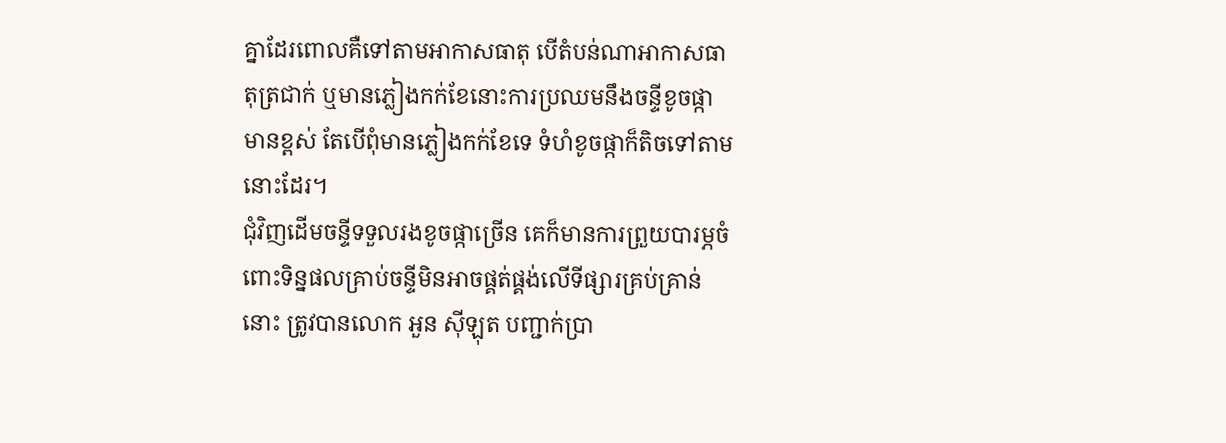គ្នាដែរពោលគឺទៅតាមអាកាសធាតុ បើតំបន់ណាអាកាសធាតុត្រជាក់ ឬមានភ្លៀងកក់ខែនោះការប្រឈមនឹងចន្ទីខូចផ្កាមានខ្ពស់ តែបើពុំមានភ្លៀងកក់ខែទេ ទំហំខូចផ្កាក៏តិចទៅតាមនោះដែរ។
ជុំវិញដើមចន្ទីទទួលរងខូចផ្កាច្រើន គេក៏មានការព្រួយបារម្ភចំពោះទិន្នផលគ្រាប់ចន្ទីមិនអាចផ្គត់ផ្គង់លើទីផ្សារគ្រប់គ្រាន់នោះ ត្រូវបានលោក អួន ស៊ីឡុត បញ្ជាក់ប្រា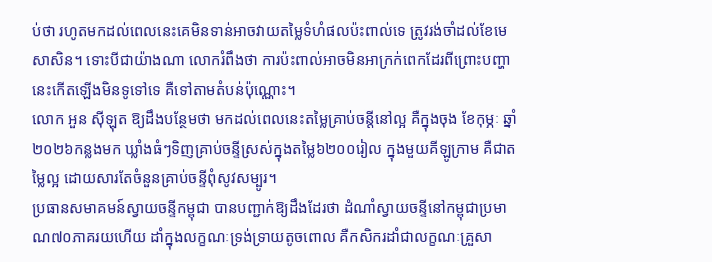ប់ថា រហូតមកដល់ពេលនេះគេមិនទាន់អាចវាយតម្លៃទំហំផលប៉ះពាល់ទេ ត្រូវរង់ចាំដល់ខែមេសាសិន។ ទោះបីជាយ៉ាងណា លោករំពឹងថា ការប៉ះពាល់អាចមិនអាក្រក់ពេកដែរពីព្រោះបញ្ហានេះកើតឡើងមិនទូទៅទេ គឺទៅតាមតំបន់ប៉ុណ្ណោះ។
លោក អួន ស៊ីឡុត ឱ្យដឹងបន្ថែមថា មកដល់ពេលនេះតម្លៃគ្រាប់ចន្តីនៅល្អ គឺក្នុងចុង ខែកុម្ភៈ ឆ្នាំ ២០២៦កន្លងមក ឃ្លាំងធំៗទិញគ្រាប់ចន្ទីស្រស់ក្នុងតម្លៃ៦២០០រៀល ក្នុងមួយគីឡូក្រាម គឺជាតម្លៃល្អ ដោយសារតែចំនួនគ្រាប់ចន្ទីពុំសូវសម្បូរ។
ប្រធានសមាគមន៍ស្វាយចន្ទីកម្ពុជា បានបញ្ជាក់ឱ្យដឹងដែរថា ដំណាំស្វាយចន្ទីនៅកម្ពុជាប្រមាណ៧០ភាគរយហើយ ដាំក្នុងលក្ខណៈទ្រង់ទ្រាយតូចពោល គឺកសិករដាំជាលក្ខណៈគ្រួសា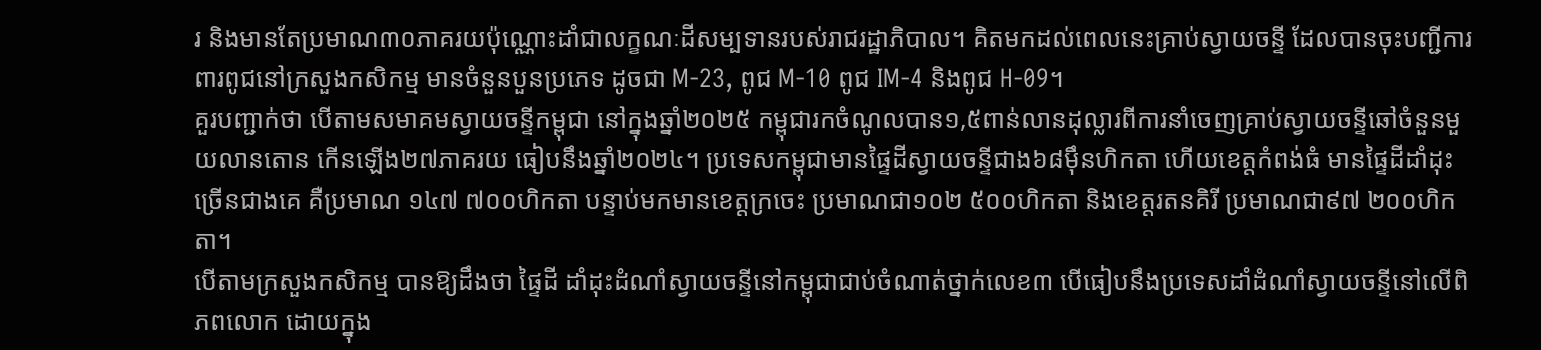រ និងមានតែប្រមាណ៣០ភាគរយប៉ុណ្ណោះដាំជាលក្ខណៈដីសម្បទានរបស់រាជរដ្ឋាភិបាល។ គិតមកដល់ពេលនេះគ្រាប់ស្វាយចន្ទី ដែលបានចុះបញ្ជីការពារពូជនៅក្រសួងកសិកម្ម មានចំនួនបួនប្រភេទ ដូចជា M-23, ពូជ M-10 ពូជ IM-4 និងពូជ H-09។
គួរបញ្ជាក់ថា បើតាមសមាគមស្វាយចន្ទីកម្ពុជា នៅក្នុងឆ្នាំ២០២៥ កម្ពុជារកចំណូលបាន១,៥ពាន់លានដុល្លារពីការនាំចេញគ្រាប់ស្វាយចន្ទីឆៅចំនួនមួយលានតោន កើនឡើង២៧ភាគរយ ធៀបនឹងឆ្នាំ២០២៤។ ប្រទេសកម្ពុជាមានផ្ទៃដីស្វាយចន្ទីជាង៦៨ម៉ឹនហិកតា ហើយខេត្តកំពង់ធំ មានផ្ទៃដីដាំដុះច្រើនជាងគេ គឺប្រមាណ ១៤៧ ៧០០ហិកតា បន្ទាប់មកមានខេត្តក្រចេះ ប្រមាណជា១០២ ៥០០ហិកតា និងខេត្តរតនគិរី ប្រមាណជា៩៧ ២០០ហិកតា។
បើតាមក្រសួងកសិកម្ម បានឱ្យដឹងថា ផ្ទៃដី ដាំដុះដំណាំស្វាយចន្ទីនៅកម្ពុជាជាប់ចំណាត់ថ្នាក់លេខ៣ បើធៀបនឹងប្រទេសដាំដំណាំស្វាយចន្ទីនៅលើពិភពលោក ដោយក្នុង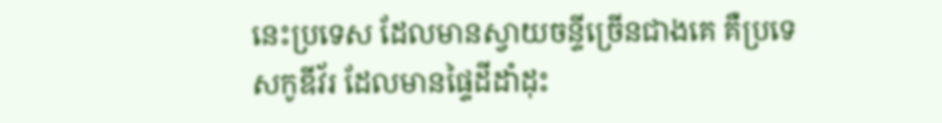នេះប្រទេស ដែលមានស្វាយចន្ទីច្រើនជាងគេ គឺប្រទេសកូឌីវ័រ ដែលមានផ្ទៃដីដាំដុះ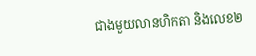ជាងមួយលានហិកតា និងលេខ២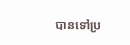បានទៅប្រ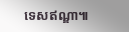ទេសឥណ្ឌា៕